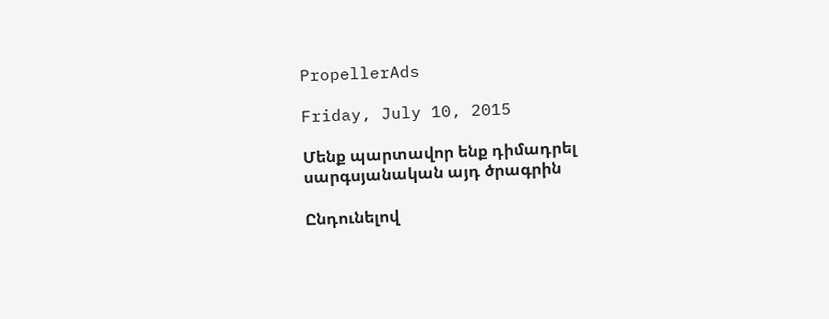PropellerAds

Friday, July 10, 2015

Մենք պարտավոր ենք դիմադրել սարգսյանական այդ ծրագրին

Ընդունելով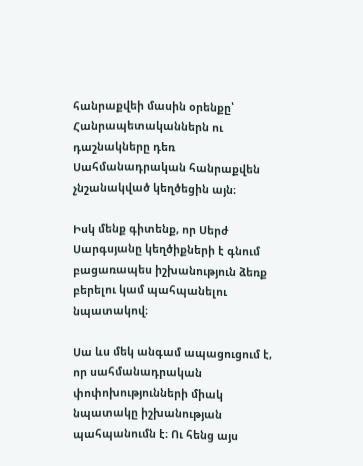հանրաքվեի մասին օրենքը՝ Հանրապետականներն ու դաշնակները դեռ Սահմանադրական հանրաքվեն չնշանակված կեղծեցին այն։

Իսկ մենք գիտենք, որ Սերժ Սարգսյանը կեղծիքների է գնում բացառապես իշխանություն ձեռք բերելու կամ պահպանելու նպատակով։

Սա ևս մեկ անգամ ապացուցում է, որ սահմանադրական փոփոխությունների միակ նպատակը իշխանության պահպանումն է։ Ու հենց այս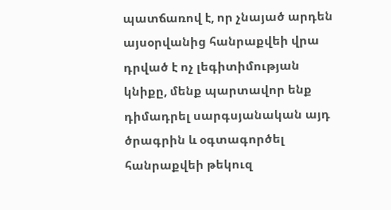պատճառով է, որ չնայած արդեն այսօրվանից հանրաքվեի վրա դրված է ոչ լեգիտիմության կնիքը, մենք պարտավոր ենք դիմադրել սարգսյանական այդ ծրագրին և օգտագործել հանրաքվեի թեկուզ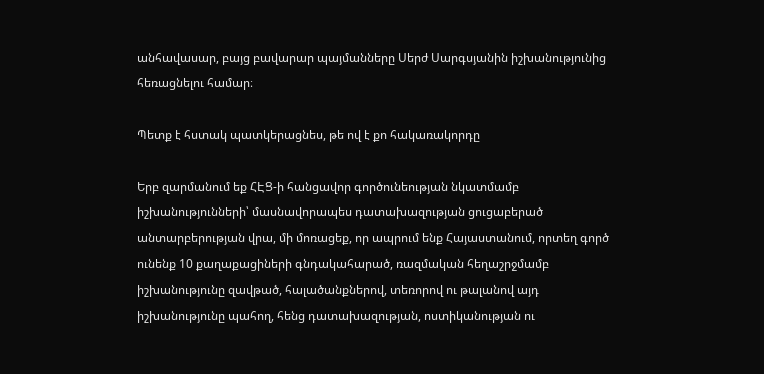անհավասար, բայց բավարար պայմանները Սերժ Սարգսյանին իշխանությունից հեռացնելու համար։

Պետք է հստակ պատկերացնես, թե ով է քո հակառակորդը

Երբ զարմանում եք ՀԷՑ-ի հանցավոր գործունեության նկատմամբ իշխանությունների՝ մասնավորապես դատախազության ցուցաբերած անտարբերության վրա, մի մոռացեք, որ ապրում ենք Հայաստանում, որտեղ գործ ունենք 10 քաղաքացիների գնդակահարած, ռազմական հեղաշրջմամբ իշխանությունը զավթած, հալածանքներով, տեռորով ու թալանով այդ իշխանությունը պահող, հենց դատախազության, ոստիկանության ու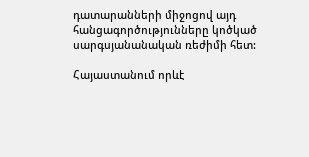դատարանների միջոցով այդ հանցագործությունները կոծկած սարգսյանանական ռեժիմի հետ:

Հայաստանում որևէ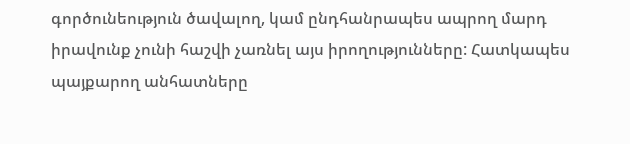գործունեություն ծավալող, կամ ընդհանրապես ապրող մարդ իրավունք չունի հաշվի չառնել այս իրողությունները: Հատկապես պայքարող անհատները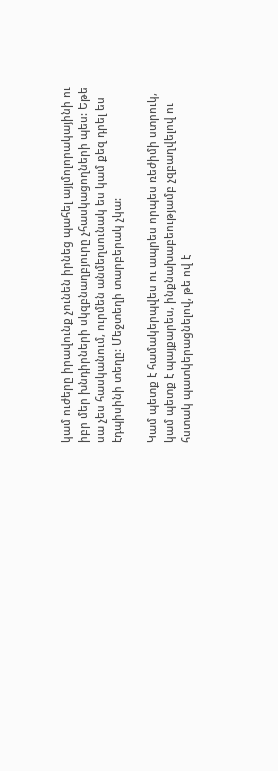կամ ուժերը իրավունք չունեն իրնեց պահել այլմոլորակայինի ու իբր մեր խնդիրների սկզբնաղբյուրը չհասկացողների պես: Եթե սա չես հասկանում, ուրմեն անմեղսունակ ես կամ քեզ դրել ես էդպիսինի տեղը: Մեջտեղի տարբերակ չկա:

Կամ պետք է համակերպվես ու ապրես որպես ռեժիմի ստրուկ, կամ պետք է պայքարես, ինքնախաբեությամբ չզբաղվելով ու հստակ պատկերացնելով, թե ով է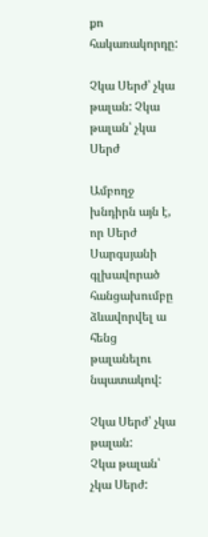քո հակառակորդը:

Չկա Սերժ՝ չկա թալան: Չկա թալան՝ չկա Սերժ

Ամբողջ խնդիրն այն է, որ Սերժ Սարգսյանի գլխավորած հանցախումբը ձևավորվել ա հենց թալանելու նպատակով:

Չկա Սերժ՝ չկա թալան:
Չկա թալան՝ չկա Սերժ: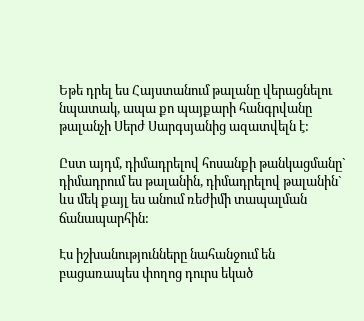Եթե դրել ես Հայստանում թալանը վերացնելու նպատակ, ապա քո պայքարի հանգրվանը թալանչի Սերժ Սարգսյանից ազատվելն է:

Ըստ այդմ, դիմադրելով հոսանքի թանկացմանը` դիմադրում ես թալանին, դիմադրելով թալանին` ևս մեկ քայլ ես անում ռեժիմի տապալման ճանապարհին:

Էս իշխանությունները նահանջում են բացառապես փողոց դուրս եկած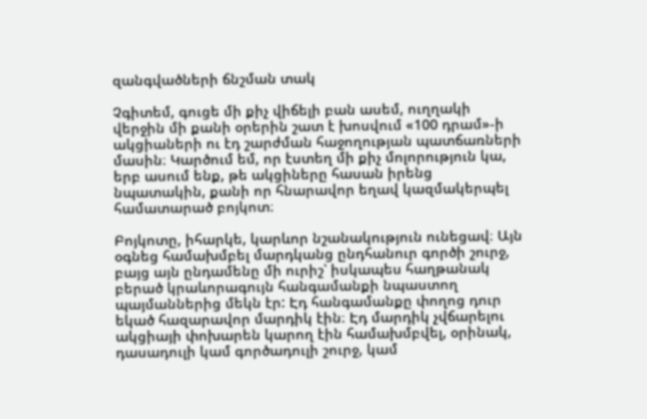զանգվածների ճնշման տակ

Չգիտեմ, գուցե մի քիչ վիճելի բան ասեմ, ուղղակի վերջին մի քանի օրերին շատ է խոսվում «100 դրամ»-ի ակցիաների ու էդ շարժման հաջողության պատճառների մասին։ Կարծում եմ, որ էստեղ մի քիչ մոլորություն կա, երբ ասում ենք, թե ակցիները հասան իրենց նպատակին, քանի որ հնարավոր եղավ կազմակերպել համատարած բոյկոտ։

Բոյկոտը, իհարկե, կարևոր նշանակություն ունեցավ։ Այն օգնեց համախմբել մարդկանց ընդհանուր գործի շուրջ, բայց այն ընդամենը մի ուրիշ՝ իսկապես հաղթանակ բերած կրաևորագույն հանգամանքի նպաստող պայմաններից մեկն էր: Էդ հանգամանքը փողոց դուր եկած հազարավոր մարդիկ էին։ Էդ մարդիկ չվճարելու ակցիայի փոխարեն կարող էին համախմբվել, օրինակ, դասադուլի կամ գործադուլի շուրջ, կամ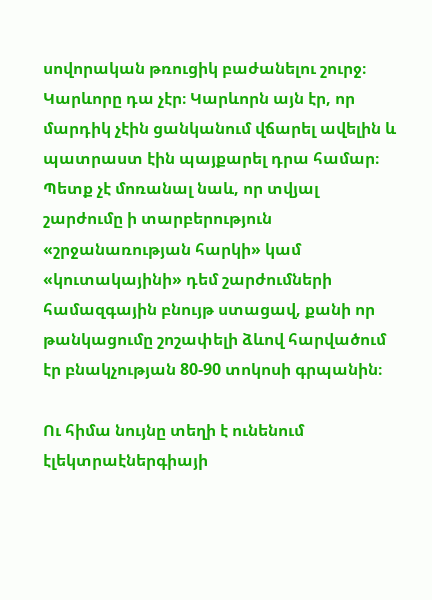սովորական թռուցիկ բաժանելու շուրջ։ Կարևորը դա չէր։ Կարևորն այն էր, որ մարդիկ չէին ցանկանում վճարել ավելին և պատրաստ էին պայքարել դրա համար։ Պետք չէ մոռանալ նաև, որ տվյալ շարժումը ի տարբերություն «շրջանառության հարկի» կամ «կուտակայինի» դեմ շարժումների համազգային բնույթ ստացավ, քանի որ թանկացումը շոշափելի ձևով հարվածում էր բնակչության 80-90 տոկոսի գրպանին։

Ու հիմա նույնը տեղի է ունենում էլեկտրաէներգիայի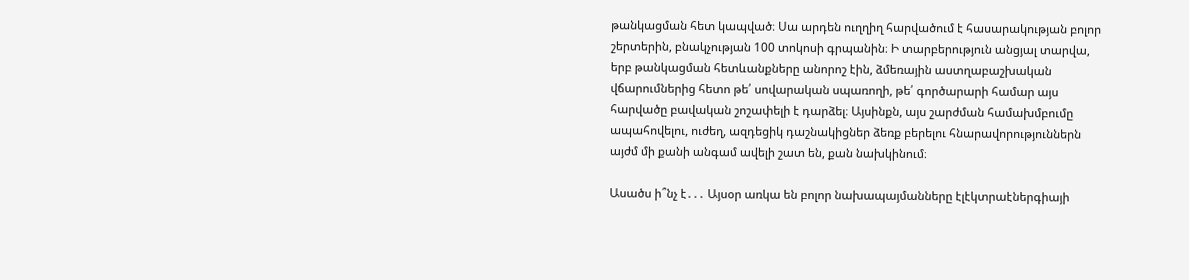թանկացման հետ կապված։ Սա արդեն ուղղիղ հարվածում է հասարակության բոլոր շերտերին, բնակչության 100 տոկոսի գրպանին։ Ի տարբերություն անցյալ տարվա, երբ թանկացման հետևանքները անորոշ էին, ձմեռային աստղաբաշխական վճարումներից հետո թե՛ սովարական սպառողի, թե՛ գործարարի համար այս հարվածը բավական շոշափելի է դարձել։ Այսինքն, այս շարժման համախմբումը ապահովելու, ուժեղ, ազդեցիկ դաշնակիցներ ձեռք բերելու հնարավորություններն այժմ մի քանի անգամ ավելի շատ են, քան նախկինում։

Ասածս ի՞նչ է․․․ Այսօր առկա են բոլոր նախապայմանները էլէկտրաէներգիայի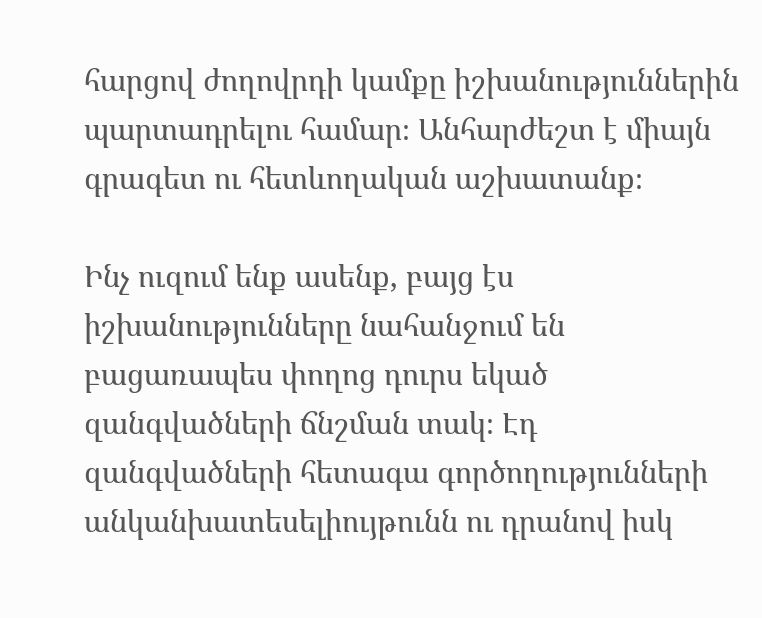հարցով ժողովրդի կամքը իշխանություններին պարտադրելու համար։ Անհարժեշտ է միայն գրագետ ու հետևողական աշխատանք։

Ինչ ուզում ենք ասենք, բայց էս իշխանությունները նահանջում են բացառապես փողոց դուրս եկած զանգվածների ճնշման տակ։ Էդ զանգվածների հետագա գործողությունների անկանխատեսելիույթունն ու դրանով իսկ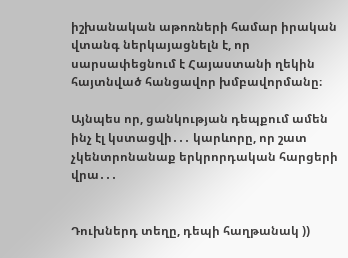իշխանական աթոռների համար իրական վտանգ ներկայացնելն է, որ սարսափեցնում է Հայաստանի ղեկին հայտնված հանցավոր խմբավորմանը։

Այնպես որ, ցանկության դեպքում ամեն ինչ էլ կստացվի․․․ կարևորը, որ շատ չկենտրոնանաք երկրորդական հարցերի վրա․․․


Դուխներդ տեղը, դեպի հաղթանակ ))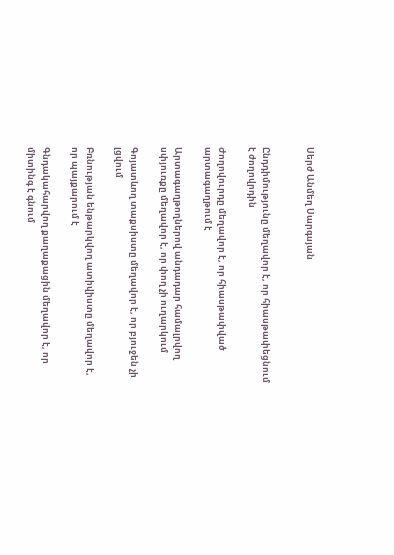Սերժ Անմեղ Սարգսյան


Ընդդիմությունը մեղավոր է, որ հիասթափեցնում է ժողովրդին

Ժողովուրդը մեղավոր է, որ հիասթափված արտագաղթում է

Արտագաղթողներով անդադար համալրվող սփյուռքը մեղավոր է, որ փող չի ուղարկում

Գոյատևող տաքսիստը մեղավոր է, որ բյուջեն չի լցվում

Բռնության ենթարկվող ատիվիստը մեղավոր է, որ պայքարում է

Գնդակահարվող քաղաքացին մեղավոր է, որ միտինգ է գնում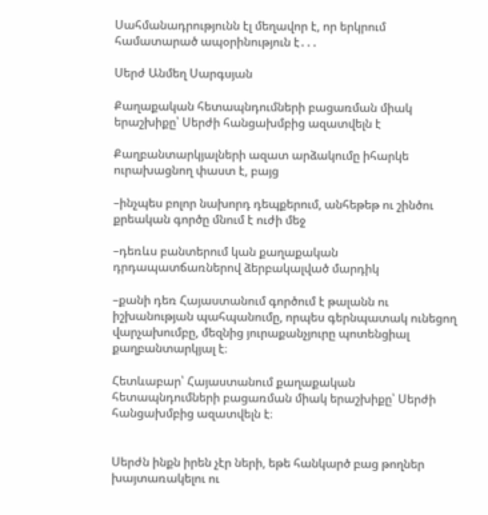Սահմանադրությունն էլ մեղավոր է, որ երկրում համատարած ապօրինություն է․․․

Սերժ Անմեղ Սարգսյան

Քաղաքական հետապնդումների բացառման միակ երաշխիքը՝ Սերժի հանցախմբից ազատվելն է

Քաղբանտարկյալների ազատ արձակումը իհարկե ուրախացնող փաստ է, բայց

–ինչպես բոլոր նախորդ դեպքերում, անհեթեթ ու շինծու քրեական գործը մնում է ուժի մեջ

–դեռևս բանտերում կան քաղաքական դրդապատճառներով ձերբակալված մարդիկ

–քանի դեռ Հայաստանում գործում է թալանն ու իշխանության պահպանումը, որպես գերնպատակ ունեցող վարչախումբը, մեզնից յուրաքանչյուրը պոտենցիալ քաղբանտարկյալ է։

Հետևաբար՝ Հայաստանում քաղաքական հետապնդումների բացառման միակ երաշխիքը՝ Սերժի հանցախմբից ազատվելն է։


Սերժն ինքն իրեն չէր ների, եթե հանկարծ բաց թողներ խայտառակելու ու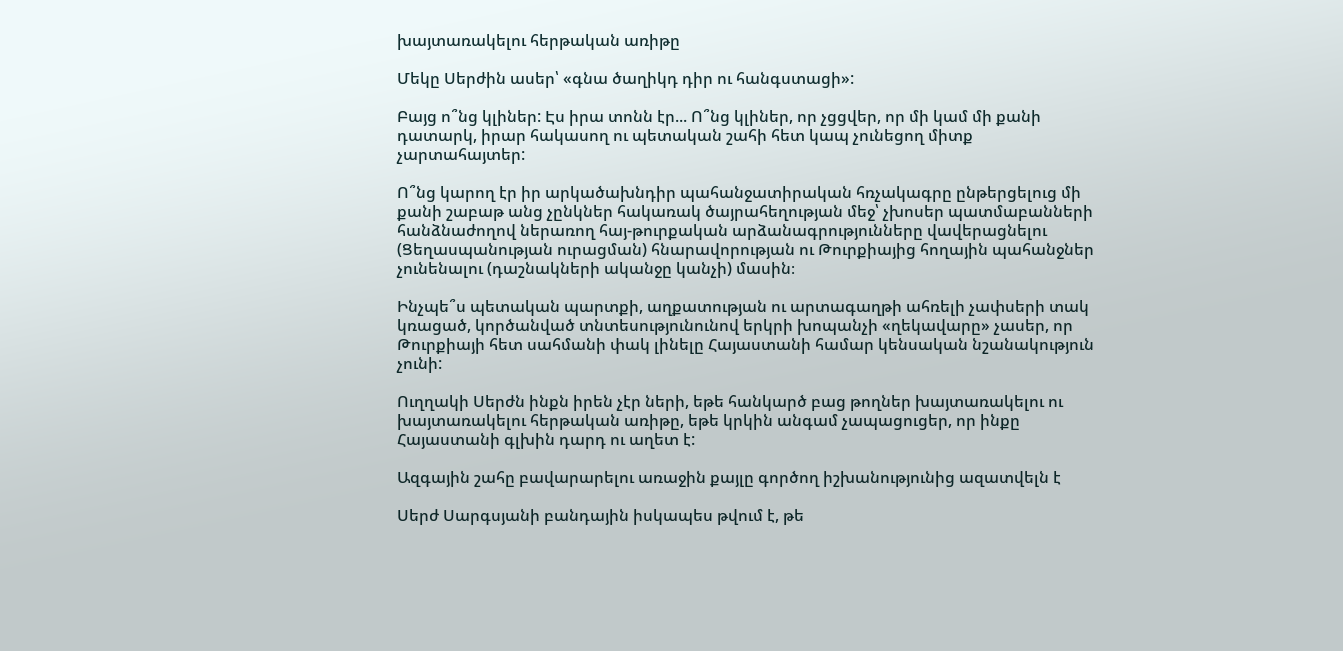խայտառակելու հերթական առիթը

Մեկը Սերժին ասեր՝ «գնա ծաղիկդ դիր ու հանգստացի»:

Բայց ո՞նց կլիներ: Էս իրա տոնն էր... Ո՞նց կլիներ, որ չցցվեր, որ մի կամ մի քանի դատարկ, իրար հակասող ու պետական շահի հետ կապ չունեցող միտք չարտահայտեր:

Ո՞նց կարող էր իր արկածախնդիր պահանջատիրական հռչակագրը ընթերցելուց մի քանի շաբաթ անց չընկներ հակառակ ծայրահեղության մեջ՝ չխոսեր պատմաբանների հանձնաժողով ներառող հայ-թուրքական արձանագրությունները վավերացնելու (Ցեղասպանության ուրացման) հնարավորության ու Թուրքիայից հողային պահանջներ չունենալու (դաշնակների ականջը կանչի) մասին։

Ինչպե՞ս պետական պարտքի, աղքատության ու արտագաղթի ահռելի չափսերի տակ կռացած, կործանված տնտեսությունունով երկրի խոպանչի «ղեկավարը» չասեր, որ Թուրքիայի հետ սահմանի փակ լինելը Հայաստանի համար կենսական նշանակություն չունի:

Ուղղակի Սերժն ինքն իրեն չէր ների, եթե հանկարծ բաց թողներ խայտառակելու ու խայտառակելու հերթական առիթը, եթե կրկին անգամ չապացուցեր, որ ինքը Հայաստանի գլխին դարդ ու աղետ է:

Ազգային շահը բավարարելու առաջին քայլը գործող իշխանությունից ազատվելն է

Սերժ Սարգսյանի բանդային իսկապես թվում է, թե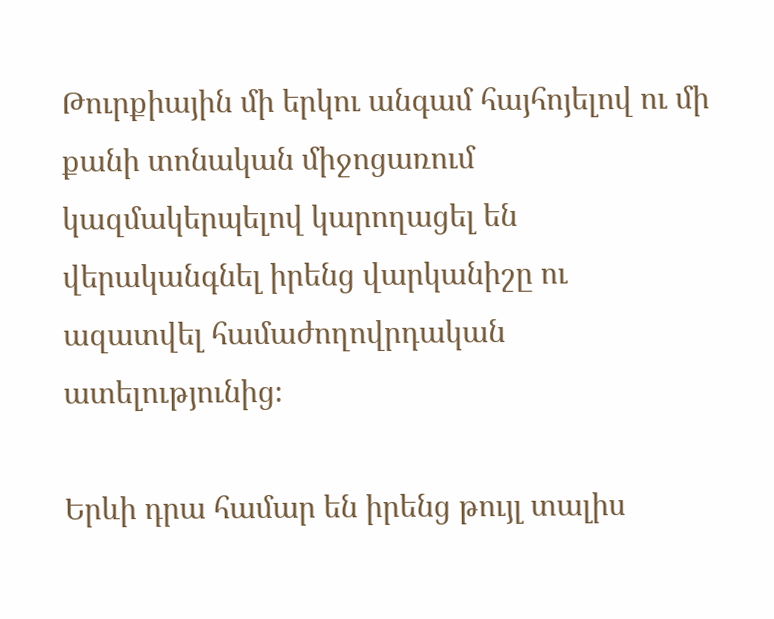Թուրքիային մի երկու անգամ հայհոյելով ու մի քանի տոնական միջոցառում կազմակերպելով կարողացել են վերականգնել իրենց վարկանիշը ու ազատվել համաժողովրդական ատելությունից։

Երևի դրա համար են իրենց թույլ տալիս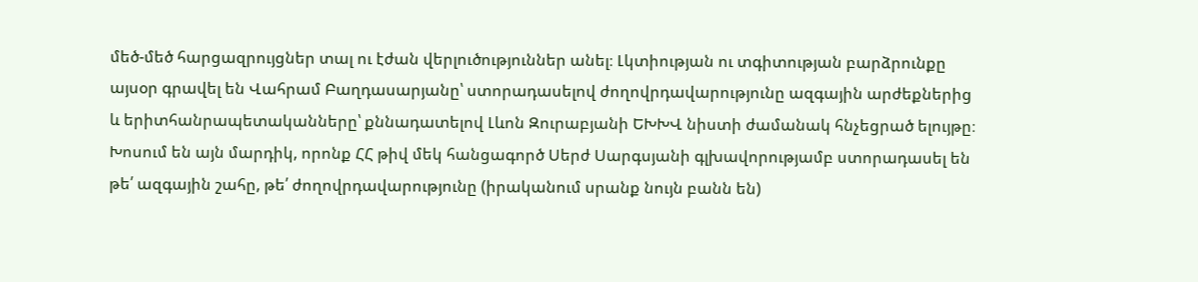մեծ-մեծ հարցազրույցներ տալ ու էժան վերլուծություններ անել։ Լկտիության ու տգիտության բարձրունքը այսօր գրավել են Վահրամ Բաղդասարյանը՝ ստորադասելով ժողովրդավարությունը ազգային արժեքներից և երիտհանրապետականները՝ քննադատելով Լևոն Զուրաբյանի ԵԽԽՎ նիստի ժամանակ հնչեցրած ելույթը։ Խոսում են այն մարդիկ, որոնք ՀՀ թիվ մեկ հանցագործ Սերժ Սարգսյանի գլխավորությամբ ստորադասել են թե՛ ազգային շահը, թե՛ ժողովրդավարությունը (իրականում սրանք նույն բանն են)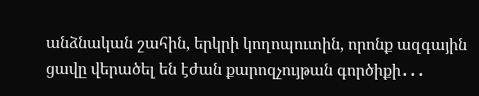անձնական շահին, երկրի կողոպուտին, որոնք ազգային ցավը վերածել են էժան քարոզչույթան գործիքի․․․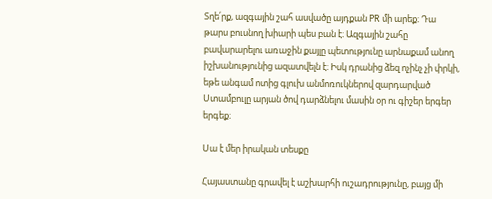Տղե՛րք, ազգային շահ ասվածը այդքան PR մի արեք։ Դա թարս բուսնող խիարի պես բան է։ Ազգային շահը բավարարելու առաջին քայլը պետությունը արնաքամ անող իշխանությունից ազատվելն է։ Իսկ դրանից ձեզ ոչինչ չի փրկի, եթե անգամ ոտից գլուխ անմոռուկներով զարդարված Ստամբուլը արյան ծով դարձնելու մասին օր ու գիշեր երգեր երգեք։

Սա է մեր իրական տեսքը

Հայաստանը գրավել է աշխարհի ուշադրությունը, բայց մի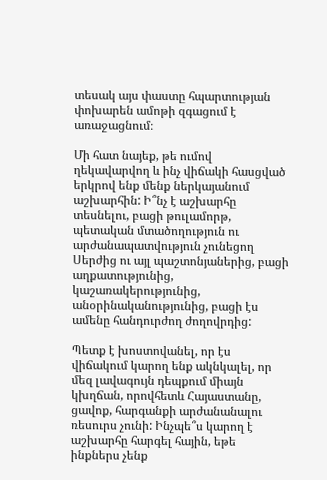տեսակ այս փաստը հպարտության փոխարեն ամոթի զգացում է առաջացնում։

Մի հատ նայեք, թե ումով ղեկավարվող և ինչ վիճակի հասցված երկրով ենք մենք ներկայանում աշխարհին: Ի՞նչ է աշխարհը տեսնելու, բացի թուլամորթ, պետական մտածողություն ու արժանապատվություն չունեցող Սերժից ու այլ պաշտոնյաներից, բացի աղքատությունից, կաշառակերությունից, անօրինականությունից, բացի էս ամենը հանդուրժող ժողովրդից:

Պետք է խոստովանել, որ էս վիճակում կարող ենք ակնկալել, որ մեզ լավագույն դեպքում միայն կխղճան, որովհետև Հայաստանը, ցավոք, հարգանքի արժանանալու ռեսուրս չունի: Ինչպե՞ս կարող է աշխարհը հարգել հային, եթե ինքներս չենք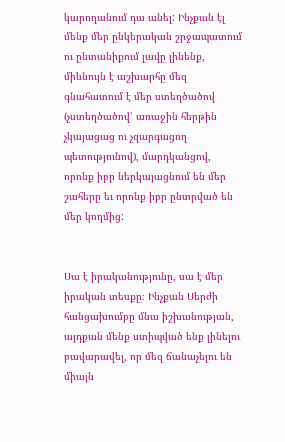կարողանում դա անել: Ինչքան էլ մենք մեր ընկերական շրջապատում ու ընտանիքում լավը լինենք, միևնույն է աշխարհը մեզ գնահատում է մեր ստեղծածով (չստեղծածով՝ առաջին հերթին չկայացաց ու չզարգացող պետությունով), մարդկանցով, որոնք իբր ներկայացնում են մեր շահերը եւ որոնք իբր ընտրված են մեր կողմից:


Սա է իրականությունը, սա է մեր իրական տեսքը։ Ինչքան Սերժի հանցախումբը մնա իշխանության, այդքան մենք ստիպված ենք լինելու բավարավել, որ մեզ ճանաչելու են միայն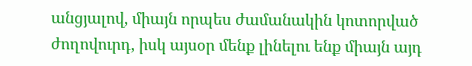անցյալով, միայն որպես ժամանակին կոտորված ժողովուրդ, իսկ այսօր մենք լինելու ենք միայն այդ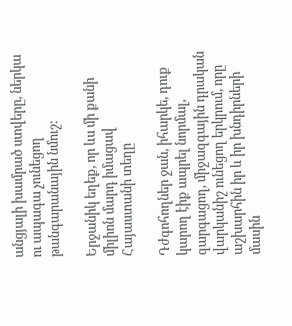անցյալի խամրած ստվերը, ներկա ու ապագա չունեցող թանգարանային նմուշ:

Երջանիկ եղեք, որ ևս մի քանի միլիոն մարդ իմացավ Հայաստանի տեղը

Դժգոհողներ ջան, իհարկե, դուք կարող էիք ապրել նորմալ, զարգացող, միջազգային դրական վարկանիշ ունեցող երկրում, որը աշխարհին իր և իր խնդիրների մասին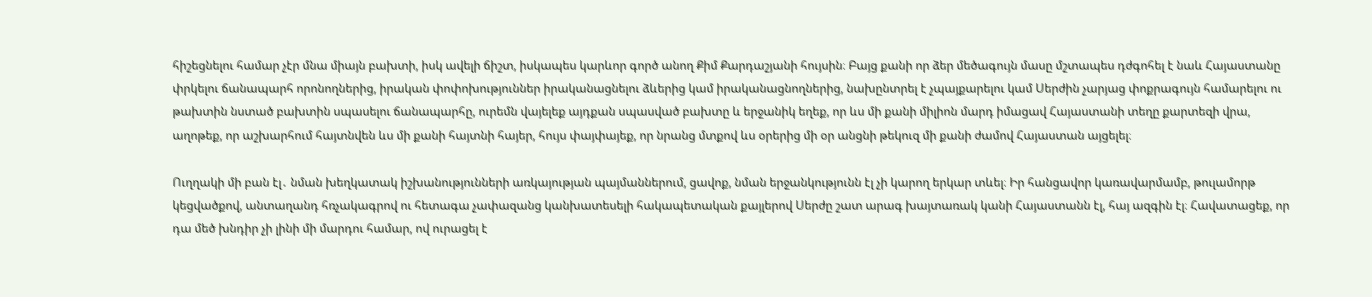հիշեցնելու համար չէր մնա միայն բախտի, իսկ ավելի ճիշտ, իսկապես կարևոր գործ անող Քիմ Քարդաշյանի հույսին։ Բայց քանի որ ձեր մեծագույն մասը մշտապես դժգոհել է նաև Հայաստանը փրկելու ճանապարհ որոնողներից, իրական փոփոխություններ իրականացնելու ձևերից կամ իրականացնողներից, նախընտրել է չպայքարելու կամ Սերժին չարյաց փոքրագույն համարելու ու թախտին նստած բախտին սպասելու ճանապարհը, ուրեմն վայելեք այդքան սպասված բախտը և երջանիկ եղեք, որ ևս մի քանի միլիոն մարդ իմացավ Հայաստանի տեղը քարտեզի վրա, աղոթեք, որ աշխարհում հայտնվեն ևս մի քանի հայտնի հայեր, հույս փայփայեք, որ նրանց մտքով ևս օրերից մի օր անցնի թեկուզ մի քանի ժամով Հայաստան այցելել։

Ուղղակի մի բան էլ․ նման խեղկատակ իշխանությունների առկայության պայմաններում, ցավոք, նման երջանկությունն էլ չի կարող երկար տևել։ Իր հանցավոր կառավարմամբ, թուլամորթ կեցվածքով, անտաղանդ հռչակագրով ու հետագա չափազանց կանխատեսելի հակապետական քայլերով Սերժը շատ արագ խայտառակ կանի Հայաստանն էլ, հայ ազգին էլ։ Հավատացեք, որ դա մեծ խնդիր չի լինի մի մարդու համար, ով ուրացել է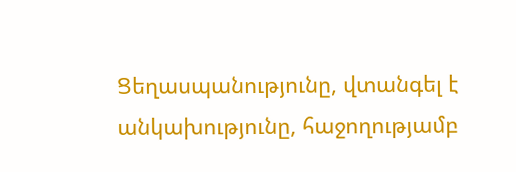Ցեղասպանությունը, վտանգել է անկախությունը, հաջողությամբ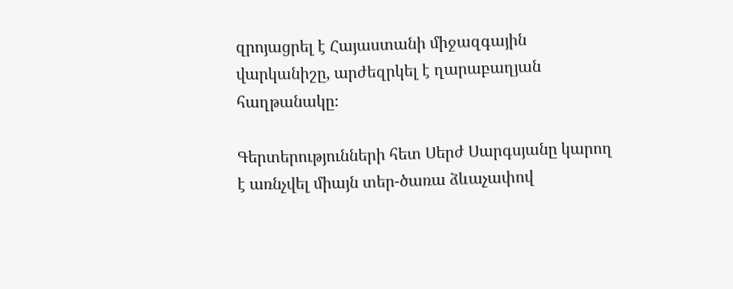զրոյացրել է Հայաստանի միջազգային վարկանիշը, արժեզրկել է ղարաբաղյան հաղթանակը։

Գերտերությունների հետ Սերժ Սարգսյանը կարող է առնչվել միայն տեր-ծառա ձևաչափով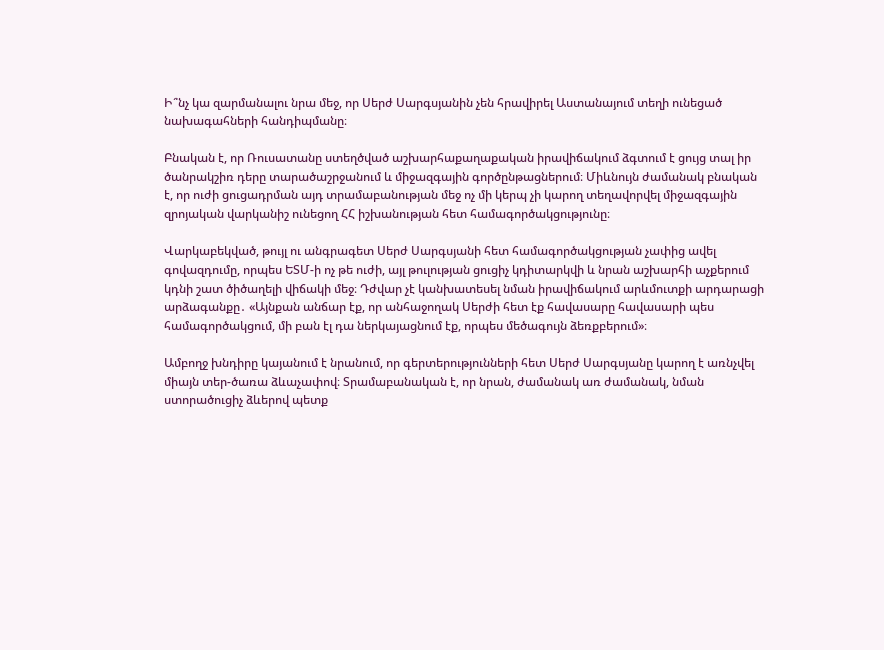Ի՞նչ կա զարմանալու նրա մեջ, որ Սերժ Սարգսյանին չեն հրավիրել Աստանայում տեղի ունեցած նախագահների հանդիպմանը։

Բնական է, որ Ռուսատանը ստեղծված աշխարհաքաղաքական իրավիճակում ձգտում է ցույց տալ իր ծանրակշիռ դերը տարածաշրջանում և միջազգային գործընթացներում։ Միևնույն ժամանակ բնական է, որ ուժի ցուցադրման այդ տրամաբանության մեջ ոչ մի կերպ չի կարող տեղավորվել միջազգային զրոյական վարկանիշ ունեցող ՀՀ իշխանության հետ համագործակցությունը։

Վարկաբեկված, թույլ ու անգրագետ Սերժ Սարգսյանի հետ համագործակցության չափից ավել գովազդումը, որպես ԵՏՄ-ի ոչ թե ուժի, այլ թուլության ցուցիչ կդիտարկվի և նրան աշխարհի աչքերում կդնի շատ ծիծաղելի վիճակի մեջ։ Դժվար չէ կանխատեսել նման իրավիճակում արևմուտքի արդարացի արձագանքը․ «Այնքան անճար էք, որ անհաջողակ Սերժի հետ էք հավասարը հավասարի պես համագործակցում, մի բան էլ դա ներկայացնում էք, որպես մեծագույն ձեռքբերում»։

Ամբողջ խնդիրը կայանում է նրանում, որ գերտերությունների հետ Սերժ Սարգսյանը կարող է առնչվել միայն տեր-ծառա ձևաչափով։ Տրամաբանական է, որ նրան, ժամանակ առ ժամանակ, նման ստորածուցիչ ձևերով պետք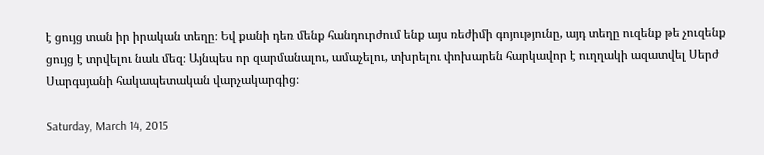է ցույց տան իր իրական տեղը։ Եվ քանի դեռ մենք հանդուրժում ենք այս ռեժիմի գոյությունը, այդ տեղը ուզենք թե չուզենք ցույց է տրվելու նաև մեզ։ Այնպես որ զարմանալու, ամաչելու, տխրելու փոխարեն հարկավոր է ուղղակի ազատվել Սերժ Սարգսյանի հակապետական վարչակարգից։

Saturday, March 14, 2015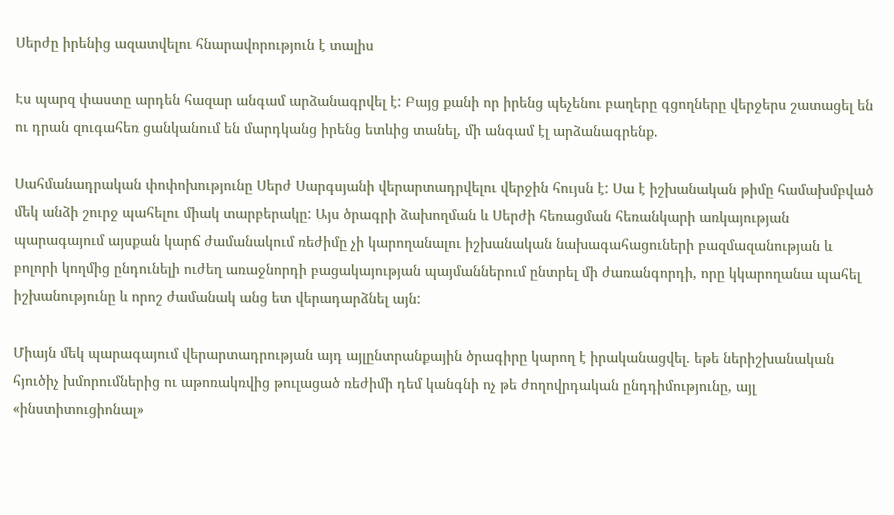Սերժը իրենից ազատվելու հնարավորություն է տալիս

Էս պարզ փաստը արդեն հազար անգամ արձանագրվել է: Բայց քանի որ իրենց պեչենու բաղերը գցողները վերջերս շատացել են ու դրան զուգահեռ ցանկանում են մարդկանց իրենց ետևից տանել, մի անգամ էլ արձանագրենք.

Սահմանադրական փոփոխությունը Սերժ Սարգսյանի վերարտադրվելու վերջին հույսն է: Սա է իշխանական թիմը համախմբված մեկ անձի շուրջ պահելու միակ տարբերակը: Այս ծրագրի ձախողման և Սերժի հեռացման հեռանկարի առկայության պարագայում այսքան կարճ ժամանակում ռեժիմը չի կարողանալու իշխանական նախագահացուների բազմազանության և բոլորի կողմից ընդունելի ուժեղ առաջնորդի բացակայության պայմաններում ընտրել մի ժառանգորդի, որը կկարողանա պահել իշխանությունը և որոշ ժամանակ անց ետ վերադարձնել այն:

Միայն մեկ պարագայում վերարտադրության այդ այլընտրանքային ծրագիրը կարող է իրականացվել. եթե ներիշխանական հյուծիչ խմորումներից ու աթոռակռվից թուլացած ռեժիմի դեմ կանգնի ոչ թե ժողովրդական ընդդիմությունը, այլ «ինստիտուցիոնալ»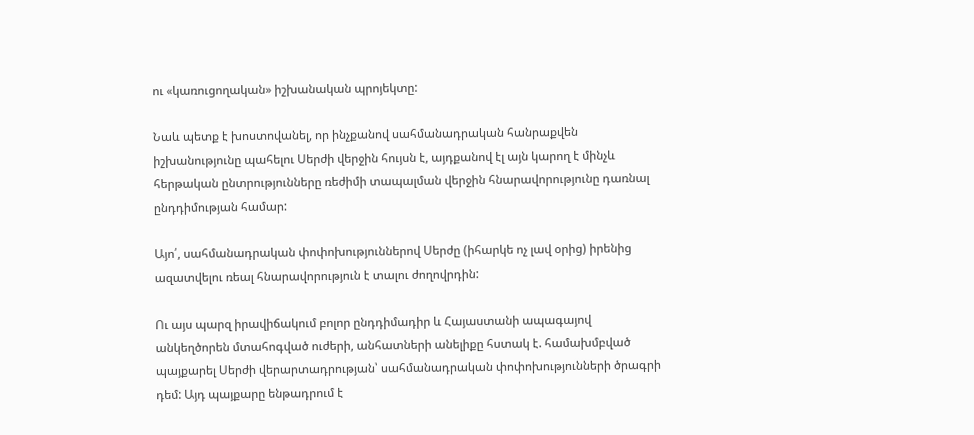ու «կառուցողական» իշխանական պրոյեկտը:

Նաև պետք է խոստովանել, որ ինչքանով սահմանադրական հանրաքվեն իշխանությունը պահելու Սերժի վերջին հույսն է, այդքանով էլ այն կարող է մինչև հերթական ընտրությունները ռեժիմի տապալման վերջին հնարավորությունը դառնալ ընդդիմության համար:

Այո՛, սահմանադրական փոփոխություններով Սերժը (իհարկե ոչ լավ օրից) իրենից ազատվելու ռեալ հնարավորություն է տալու ժողովրդին:

Ու այս պարզ իրավիճակում բոլոր ընդդիմադիր և Հայաստանի ապագայով անկեղծորեն մտահոգված ուժերի, անհատների անելիքը հստակ է. համախմբված պայքարել Սերժի վերարտադրության՝ սահմանադրական փոփոխությունների ծրագրի դեմ: Այդ պայքարը ենթադրում է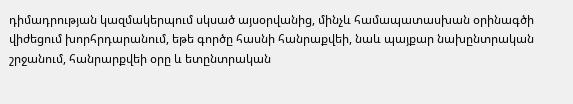դիմադրության կազմակերպում սկսած այսօրվանից, մինչև համապատասխան օրինագծի վիժեցում խորհրդարանում, եթե գործը հասնի հանրաքվեի, նաև պայքար նախընտրական շրջանում, հանրարքվեի օրը և ետընտրական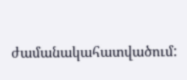ժամանակահատվածում: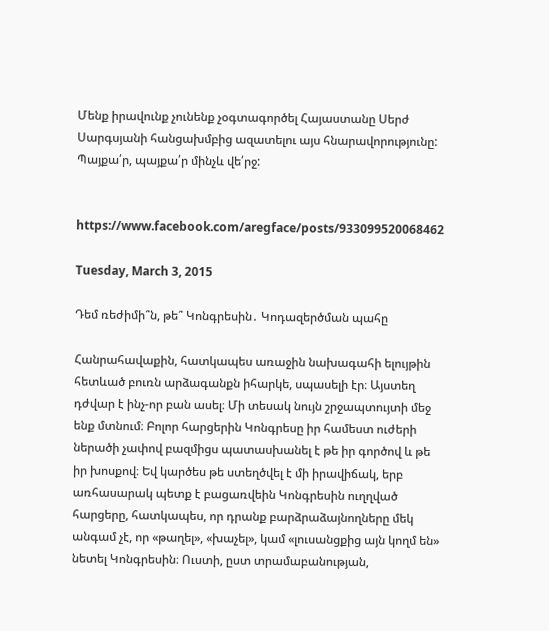Մենք իրավունք չունենք չօգտագործել Հայաստանը Սերժ Սարգսյանի հանցախմբից ազատելու այս հնարավորությունը:
Պայքա՛ր, պայքա՛ր մինչև վե՛րջ:


https://www.facebook.com/aregface/posts/933099520068462

Tuesday, March 3, 2015

Դեմ ռեժիմի՞ն, թե՞ Կոնգրեսին․ Կոդազերծման պահը

Հանրահավաքին, հատկապես առաջին նախագահի ելույթին հետևած բուռն արձագանքն իհարկե, սպասելի էր։ Այստեղ դժվար է ինչ-որ բան ասել։ Մի տեսակ նույն շրջապտույտի մեջ ենք մտնում։ Բոլոր հարցերին Կոնգրեսը իր համեստ ուժերի ներածի չափով բազմիցս պատասխանել է թե իր գործով և թե իր խոսքով։ Եվ կարծես թե ստեղծվել է մի իրավիճակ, երբ առհասարակ պետք է բացառվեին Կոնգրեսին ուղղված հարցերը, հատկապես, որ դրանք բարձրաձայնողները մեկ անգամ չէ, որ «թաղել», «խաչել», կամ «լուսանցքից այն կողմ են» նետել Կոնգրեսին։ Ուստի, ըստ տրամաբանության,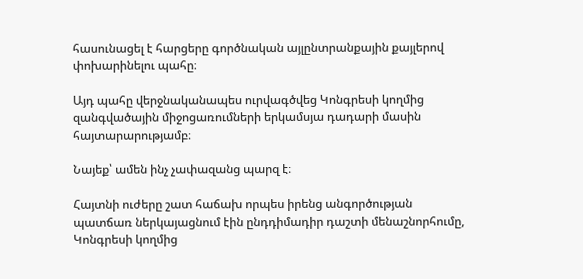հասունացել է հարցերը գործնական այլընտրանքային քայլերով փոխարինելու պահը։

Այդ պահը վերջնականապես ուրվագծվեց Կոնգրեսի կողմից զանգվածային միջոցառումների երկամսյա դադարի մասին հայտարարությամբ։

Նայեք՝ ամեն ինչ չափազանց պարզ է։

Հայտնի ուժերը շատ հաճախ որպես իրենց անգործության պատճառ ներկայացնում էին ընդդիմադիր դաշտի մենաշնորհումը, Կոնգրեսի կողմից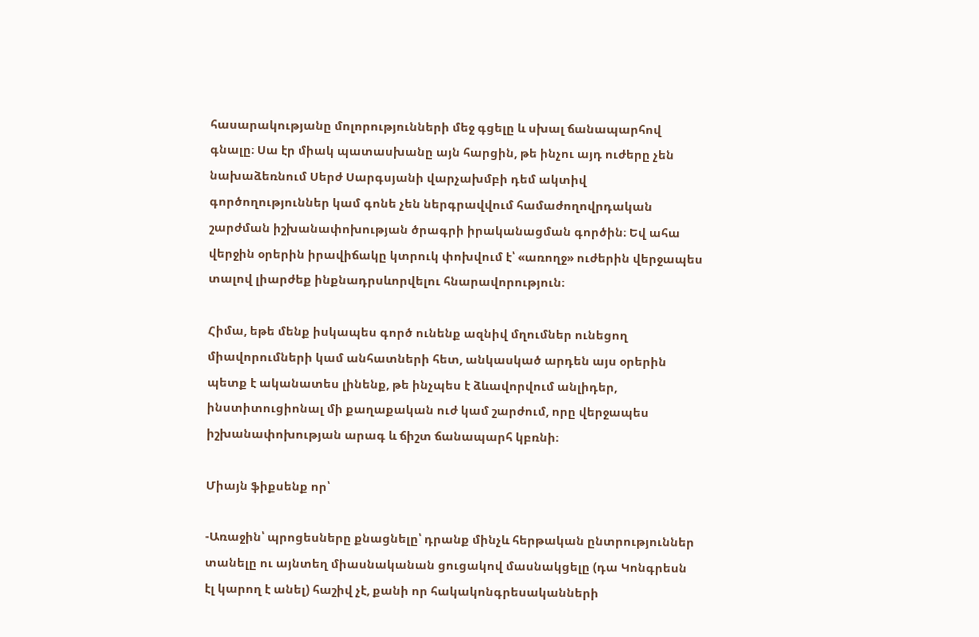հասարակությանը մոլորությունների մեջ գցելը և սխալ ճանապարհով գնալը։ Սա էր միակ պատասխանը այն հարցին, թե ինչու այդ ուժերը չեն նախաձեռնում Սերժ Սարգսյանի վարչախմբի դեմ ակտիվ գործողություններ կամ գոնե չեն ներգրավվում համաժողովրդական շարժման իշխանափոխության ծրագրի իրականացման գործին։ Եվ ահա վերջին օրերին իրավիճակը կտրուկ փոխվում է՝ «առողջ» ուժերին վերջապես տալով լիարժեք ինքնադրսևորվելու հնարավորություն։

Հիմա, եթե մենք իսկապես գործ ունենք ազնիվ մղումներ ունեցող միավորումների կամ անհատների հետ, անկասկած արդեն այս օրերին պետք է ականատես լինենք, թե ինչպես է ձևավորվում անլիդեր, ինստիտուցիոնալ մի քաղաքական ուժ կամ շարժում, որը վերջապես իշխանափոխության արագ և ճիշտ ճանապարհ կբռնի։

Միայն ֆիքսենք որ՝

-Առաջին՝ պրոցեսները քնացնելը՝ դրանք մինչև հերթական ընտրություններ տանելը ու այնտեղ միասնականան ցուցակով մասնակցելը (դա Կոնգրեսն էլ կարող է անել) հաշիվ չէ, քանի որ հակակոնգրեսականների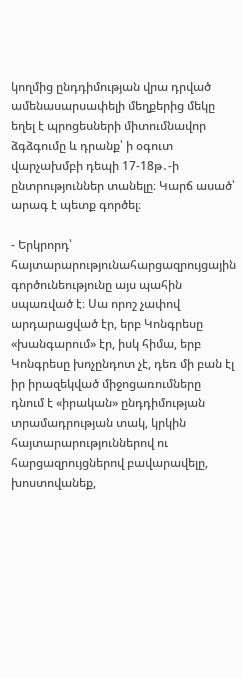կողմից ընդդիմության վրա դրված ամենասարսափելի մեղքերից մեկը եղել է պրոցեսների միտումնավոր ձգձգումը և դրանք՝ ի օգուտ վարչախմբի դեպի 17-18թ․-ի ընտրություններ տանելը։ Կարճ ասած՝ արագ է պետք գործել։

- Երկրորդ՝ հայտարարությունահարցազրույցային գործունեությունը այս պահին սպառված է։ Սա որոշ չափով արդարացված էր, երբ Կոնգրեսը «խանգարում» էր, իսկ հիմա, երբ Կոնգրեսը խոչընդոտ չէ, դեռ մի բան էլ իր իրազեկված միջոցառումները դնում է «իրական» ընդդիմության տրամադրության տակ, կրկին հայտարարություններով ու հարցազրույցներով բավարավելը, խոստովանեք,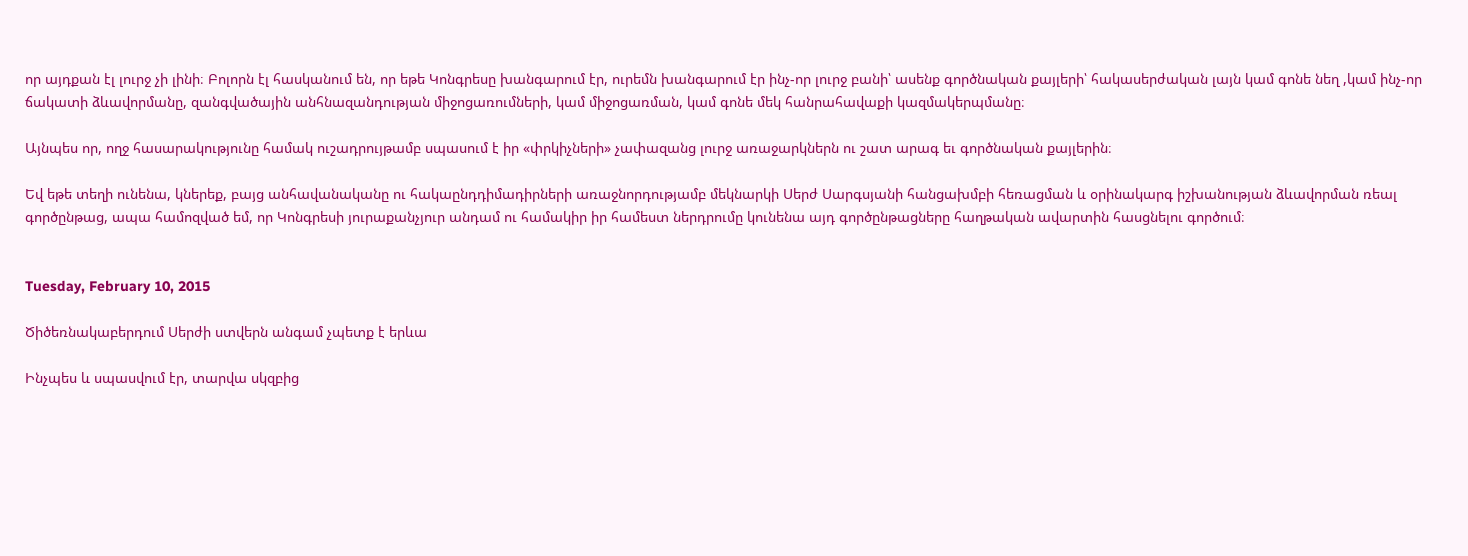որ այդքան էլ լուրջ չի լինի։ Բոլորն էլ հասկանում են, որ եթե Կոնգրեսը խանգարում էր, ուրեմն խանգարում էր ինչ-որ լուրջ բանի՝ ասենք գործնական քայլերի՝ հակասերժական լայն կամ գոնե նեղ ,կամ ինչ-որ ճակատի ձևավորմանը, զանգվածային անհնազանդության միջոցառումների, կամ միջոցառման, կամ գոնե մեկ հանրահավաքի կազմակերպմանը։

Այնպես որ, ողջ հասարակությունը համակ ուշադրույթամբ սպասում է իր «փրկիչների» չափազանց լուրջ առաջարկներն ու շատ արագ եւ գործնական քայլերին։

Եվ եթե տեղի ունենա, կներեք, բայց անհավանականը ու հակաընդդիմադիրների առաջնորդությամբ մեկնարկի Սերժ Սարգսյանի հանցախմբի հեռացման և օրինակարգ իշխանության ձևավորման ռեալ գործընթաց, ապա համոզված եմ, որ Կոնգրեսի յուրաքանչյուր անդամ ու համակիր իր համեստ ներդրումը կունենա այդ գործընթացները հաղթական ավարտին հասցնելու գործում։


Tuesday, February 10, 2015

Ծիծեռնակաբերդում Սերժի ստվերն անգամ չպետք է երևա

Ինչպես և սպասվում էր, տարվա սկզբից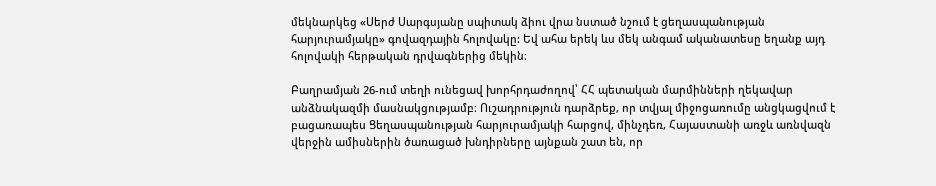մեկնարկեց «Սերժ Սարգսյանը սպիտակ ձիու վրա նստած նշում է ցեղասպանության հարյուրամյակը» գովազդային հոլովակը: Եվ ահա երեկ ևս մեկ անգամ ականատեսը եղանք այդ հոլովակի հերթական դրվագներից մեկին։

Բաղրամյան 26-ում տեղի ունեցավ խորհրդաժողով՝ ՀՀ պետական մարմինների ղեկավար անձնակազմի մասնակցությամբ։ Ուշադրություն դարձրեք, որ տվյալ միջոցառումը անցկացվում է բացառապես Ցեղասպանության հարյուրամյակի հարցով, մինչդեռ, Հայաստանի առջև առնվազն վերջին ամիսներին ծառացած խնդիրները այնքան շատ են, որ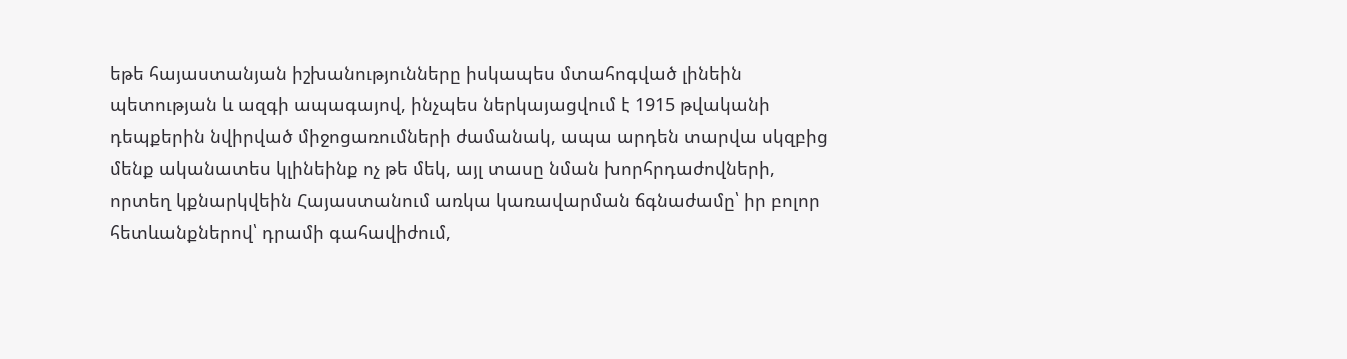եթե հայաստանյան իշխանությունները իսկապես մտահոգված լինեին պետության և ազգի ապագայով, ինչպես ներկայացվում է 1915 թվականի դեպքերին նվիրված միջոցառումների ժամանակ, ապա արդեն տարվա սկզբից մենք ականատես կլինեինք ոչ թե մեկ, այլ տասը նման խորհրդաժովների, որտեղ կքնարկվեին Հայաստանում առկա կառավարման ճգնաժամը՝ իր բոլոր հետևանքներով՝ դրամի գահավիժում,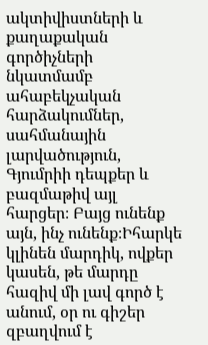ակտիվիստների և քաղաքական գործիչների նկատմամբ ահաբեկչական հարձակումներ, սահմանային լարվածություն, Գյումրիի դեպքեր և բազմաթիվ այլ հարցեր։ Բայց ունենք այն, ինչ ունենք։Իհարկե կլինեն մարդիկ, ովքեր կասեն, թե մարդը հազիվ մի լավ գործ է անում, օր ու գիշեր զբաղվում է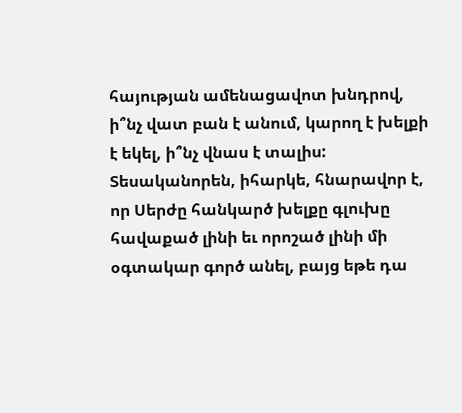հայության ամենացավոտ խնդրով, ի՞նչ վատ բան է անում, կարող է խելքի է եկել, ի՞նչ վնաս է տալիս: Տեսականորեն, իհարկե, հնարավոր է, որ Սերժը հանկարծ խելքը գլուխը հավաքած լինի եւ որոշած լինի մի օգտակար գործ անել, բայց եթե դա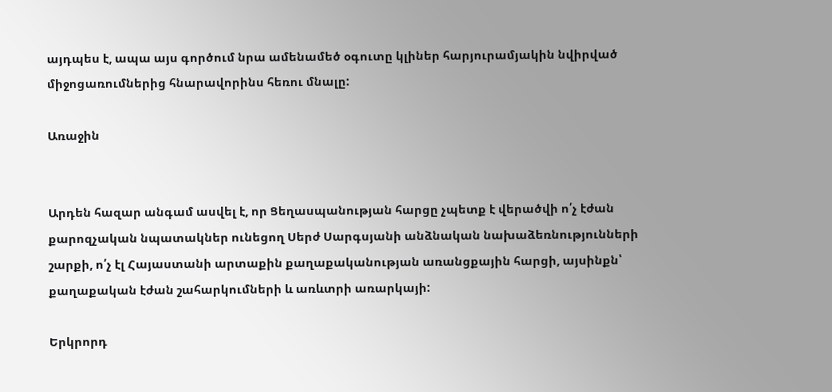այդպես է, ապա այս գործում նրա ամենամեծ օգուտը կլիներ հարյուրամյակին նվիրված միջոցառումներից հնարավորինս հեռու մնալը:

Առաջին


Արդեն հազար անգամ ասվել է, որ Ցեղասպանության հարցը չպետք է վերածվի ո՛չ էժան քարոզչական նպատակներ ունեցող Սերժ Սարգսյանի անձնական նախաձեռնությունների շարքի, ո՛չ էլ Հայաստանի արտաքին քաղաքականության առանցքային հարցի, այսինքն՝ քաղաքական էժան շահարկումների և առևտրի առարկայի:

Երկրորդ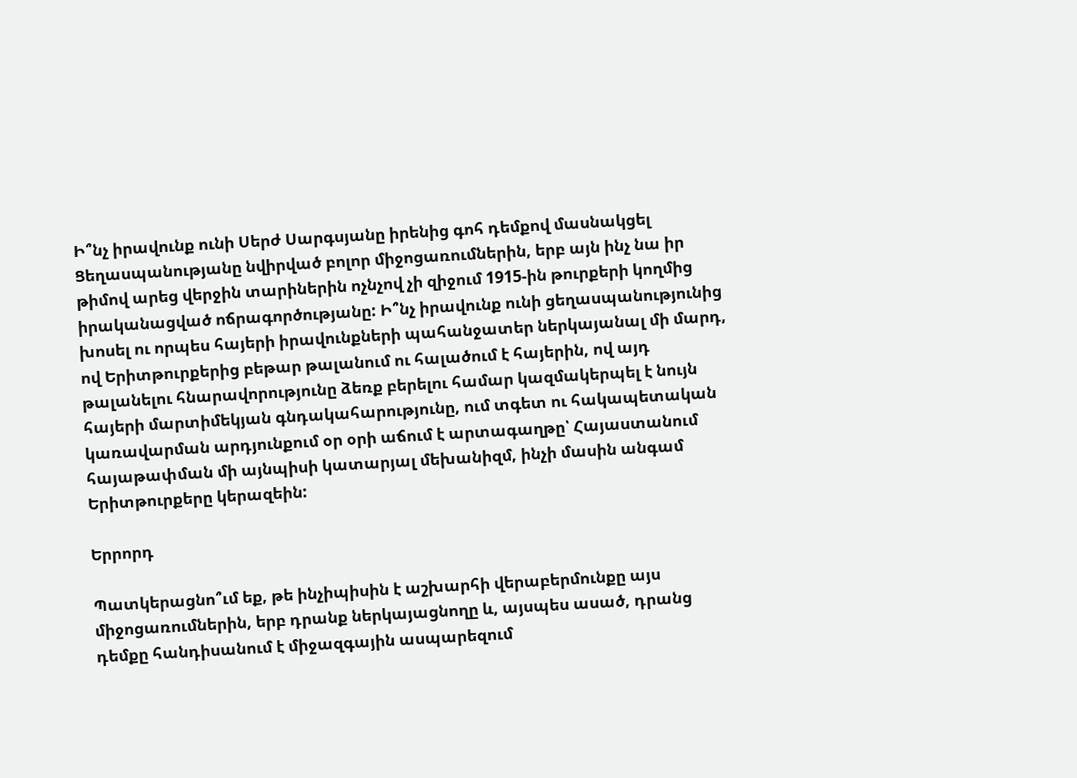Ի՞նչ իրավունք ունի Սերժ Սարգսյանը իրենից գոհ դեմքով մասնակցել Ցեղասպանությանը նվիրված բոլոր միջոցառումներին, երբ այն ինչ նա իր թիմով արեց վերջին տարիներին ոչնչով չի զիջում 1915-ին թուրքերի կողմից իրականացված ոճրագործությանը: Ի՞նչ իրավունք ունի ցեղասպանությունից խոսել ու որպես հայերի իրավունքների պահանջատեր ներկայանալ մի մարդ, ով Երիտթուրքերից բեթար թալանում ու հալածում է հայերին, ով այդ թալանելու հնարավորությունը ձեռք բերելու համար կազմակերպել է նույն հայերի մարտիմեկյան գնդակահարությունը, ում տգետ ու հակապետական կառավարման արդյունքում օր օրի աճում է արտագաղթը՝ Հայաստանում հայաթափման մի այնպիսի կատարյալ մեխանիզմ, ինչի մասին անգամ Երիտթուրքերը կերազեին:

Երրորդ

Պատկերացնո՞ւմ եք, թե ինչիպիսին է աշխարհի վերաբերմունքը այս միջոցառումներին, երբ դրանք ներկայացնողը և, այսպես ասած, դրանց դեմքը հանդիսանում է միջազգային ասպարեզում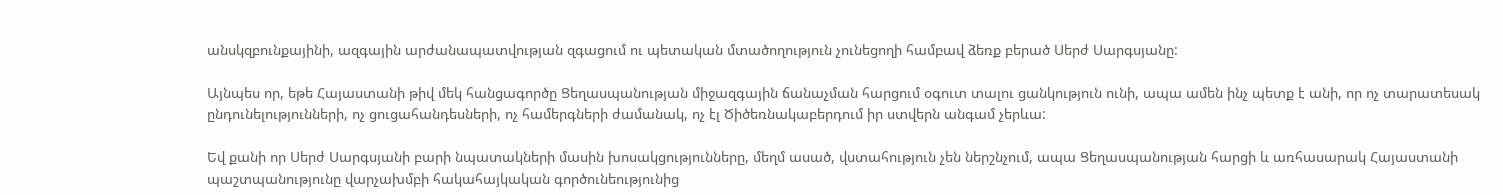անսկզբունքայինի, ազգային արժանապատվության զգացում ու պետական մտածողություն չունեցողի համբավ ձեռք բերած Սերժ Սարգսյանը:

Այնպես որ, եթե Հայաստանի թիվ մեկ հանցագործը Ցեղասպանության միջազգային ճանաչման հարցում օգուտ տալու ցանկություն ունի, ապա ամեն ինչ պետք է անի, որ ոչ տարատեսակ ընդունելությունների, ոչ ցուցահանդեսների, ոչ համերգների ժամանակ, ոչ էլ Ծիծեռնակաբերդում իր ստվերն անգամ չերևա:

Եվ քանի որ Սերժ Սարգսյանի բարի նպատակների մասին խոսակցությունները, մեղմ ասած, վստահություն չեն ներշնչում, ապա Ցեղասպանության հարցի և առհասարակ Հայաստանի պաշտպանությունը վարչախմբի հակահայկական գործունեությունից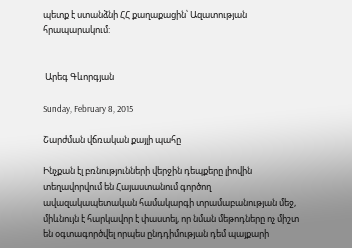պետք է ստանձնի ՀՀ քաղաքացին՝ Ազատության հրապարակում:


 Արեգ Գևորգյան

Sunday, February 8, 2015

Շարժման վճռական քայլի պահը

Ինչքան էլ բռնությունների վերջին դեպքերը լիովին տեղավորվում են Հայաստանում գործող ավազակապետական համակարգի տրամաբանության մեջ, միևնույն է հարկավոր է փաստել, որ նման մեթոդները ոչ միշտ են օգտագործվել որպես ընդդիմության դեմ պայքարի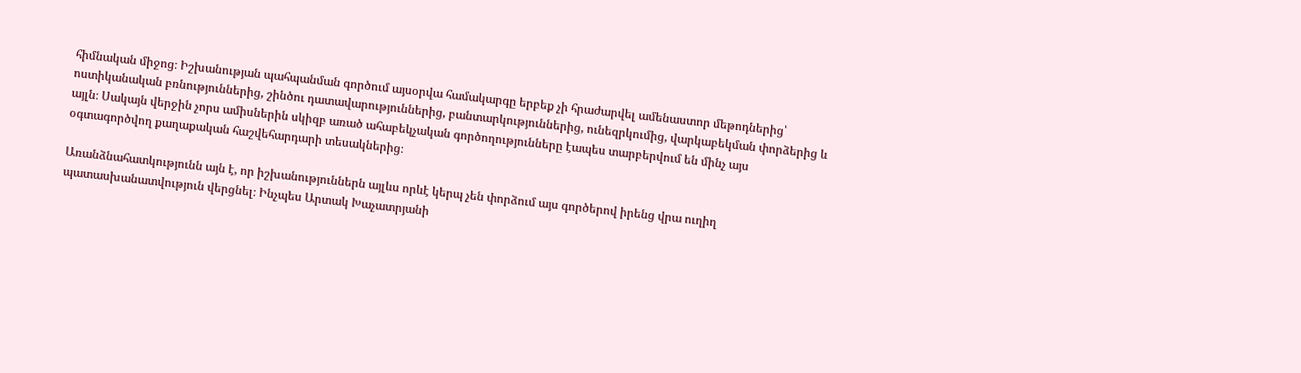հիմնական միջոց։ Իշխանության պահպանման գործում այսօրվա համակարգը երբեք չի հրաժարվել ամենաստոր մեթոդներից՝ ոստիկանական բռնություններից, շինծու դատավարություններից, բանտարկություններից, ունեզրկումից, վարկաբեկման փորձերից և այլն։ Սակայն վերջին չորս ամիսներին սկիզբ առած ահաբեկչական գործողությունները էապես տարբերվում են մինչ այս օգտագործվող քաղաքական հաշվեհարդարի տեսակներից։

Առանձնահատկությունն այն է, որ իշխանություններն այլևս որևէ կերպ չեն փորձում այս գործերով իրենց վրա ուղիղ պատասխանատվություն վերցնել։ Ինչպես Արտակ Խաչատրյանի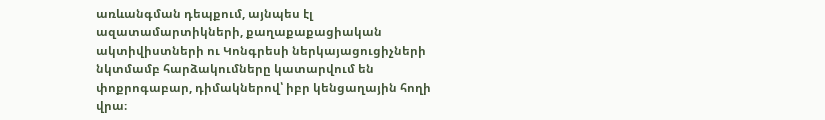առևանգման դեպքում, այնպես էլ ազատամարտիկների, քաղաքաքացիական ակտիվիստների ու Կոնգրեսի ներկայացուցիչների նկտմամբ հարձակումները կատարվում են փոքրոգաբար, դիմակներով՝ իբր կենցաղային հողի վրա։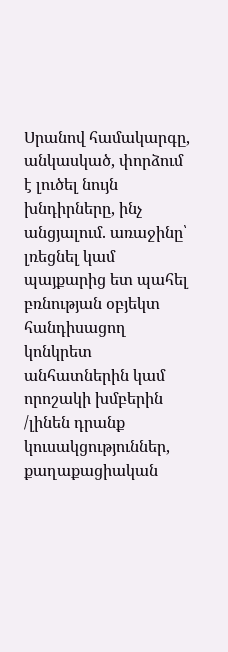Սրանով համակարգը, անկասկած, փորձում է լուծել նույն խնդիրները, ինչ անցյալում. առաջինը՝ լռեցնել կամ պայքարից ետ պահել բռնության օբյեկտ հանդիսացող կոնկրետ անհատներին կամ որոշակի խմբերին /լինեն դրանք կուսակցություններ, քաղաքացիական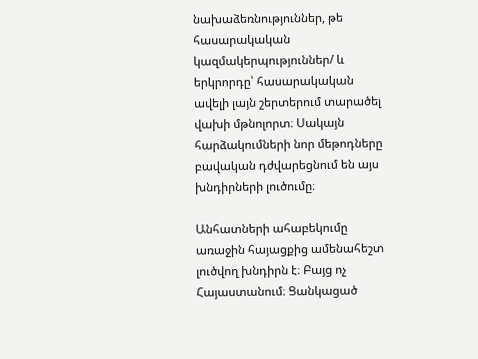նախաձեռնություններ, թե հասարակական կազմակերպություններ/ և երկրորդը՝ հասարակական ավելի լայն շերտերում տարածել վախի մթնոլորտ։ Սակայն հարձակումների նոր մեթոդները բավական դժվարեցնում են այս խնդիրների լուծումը։

Անհատների ահաբեկումը առաջին հայացքից ամենահեշտ լուծվող խնդիրն է։ Բայց ոչ Հայաստանում։ Ցանկացած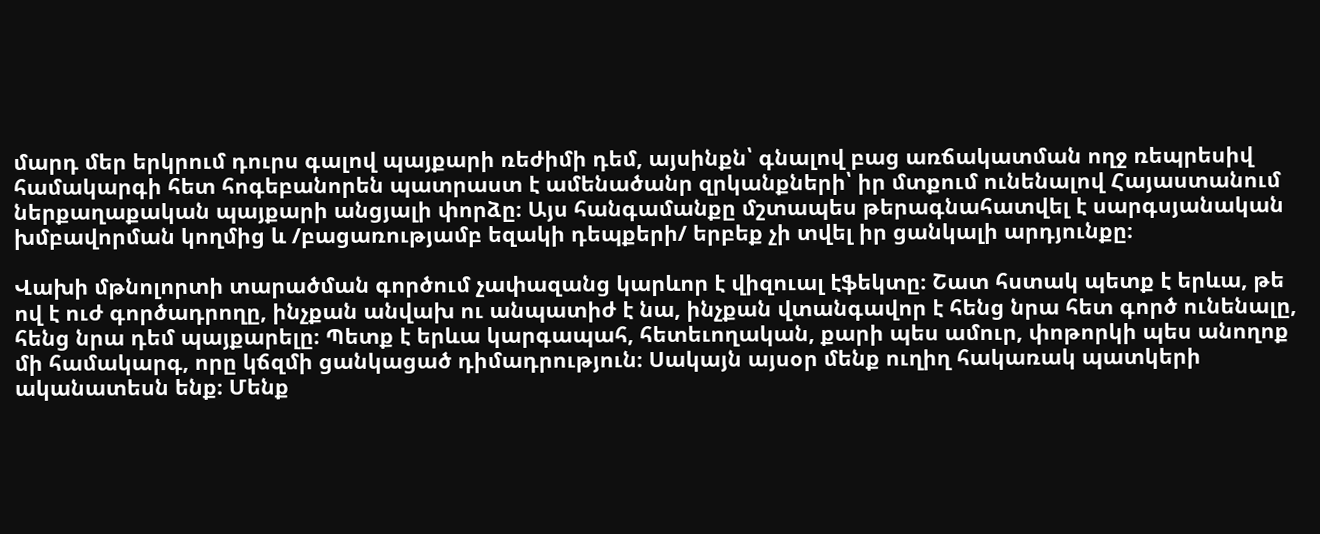մարդ մեր երկրում դուրս գալով պայքարի ռեժիմի դեմ, այսինքն՝ գնալով բաց առճակատման ողջ ռեպրեսիվ համակարգի հետ հոգեբանորեն պատրաստ է ամենածանր զրկանքների՝ իր մտքում ունենալով Հայաստանում ներքաղաքական պայքարի անցյալի փորձը։ Այս հանգամանքը մշտապես թերագնահատվել է սարգսյանական խմբավորման կողմից և /բացառությամբ եզակի դեպքերի/ երբեք չի տվել իր ցանկալի արդյունքը։

Վախի մթնոլորտի տարածման գործում չափազանց կարևոր է վիզուալ էֆեկտը։ Շատ հստակ պետք է երևա, թե ով է ուժ գործադրողը, ինչքան անվախ ու անպատիժ է նա, ինչքան վտանգավոր է հենց նրա հետ գործ ունենալը, հենց նրա դեմ պայքարելը։ Պետք է երևա կարգապահ, հետեւողական, քարի պես ամուր, փոթորկի պես անողոք մի համակարգ, որը կճզմի ցանկացած դիմադրություն։ Սակայն այսօր մենք ուղիղ հակառակ պատկերի ականատեսն ենք։ Մենք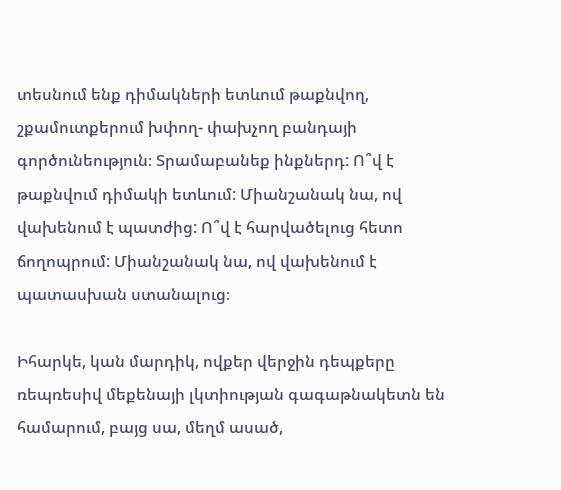տեսնում ենք դիմակների ետևում թաքնվող, շքամուտքերում խփող- փախչող բանդայի գործունեություն։ Տրամաբանեք ինքներդ: Ո՞վ է թաքնվում դիմակի ետևում: Միանշանակ նա, ով վախենում է պատժից: Ո՞վ է հարվածելուց հետո ճողոպրում: Միանշանակ նա, ով վախենում է պատասխան ստանալուց։

Իհարկե, կան մարդիկ, ովքեր վերջին դեպքերը ռեպռեսիվ մեքենայի լկտիության գագաթնակետն են համարում, բայց սա, մեղմ ասած,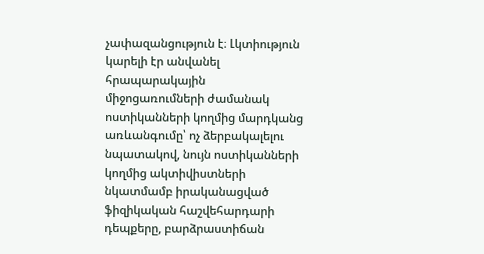չափազանցություն է։ Լկտիություն կարելի էր անվանել հրապարակային միջոցառումների ժամանակ ոստիկանների կողմից մարդկանց առևանգումը՝ ոչ ձերբակալելու նպատակով, նույն ոստիկանների կողմից ակտիվիստների նկատմամբ իրականացված ֆիզիկական հաշվեհարդարի դեպքերը, բարձրաստիճան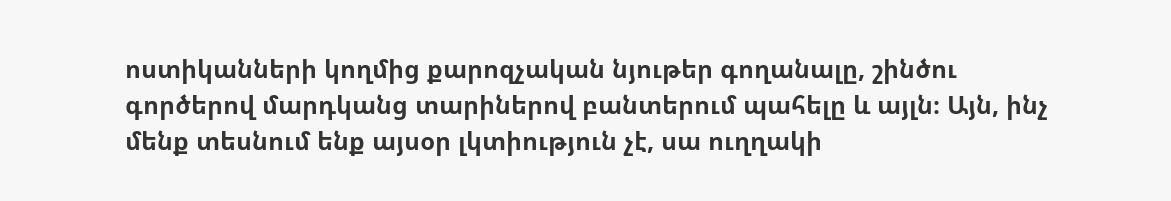ոստիկանների կողմից քարոզչական նյութեր գողանալը, շինծու գործերով մարդկանց տարիներով բանտերում պահելը և այլն։ Այն, ինչ մենք տեսնում ենք այսօր լկտիություն չէ, սա ուղղակի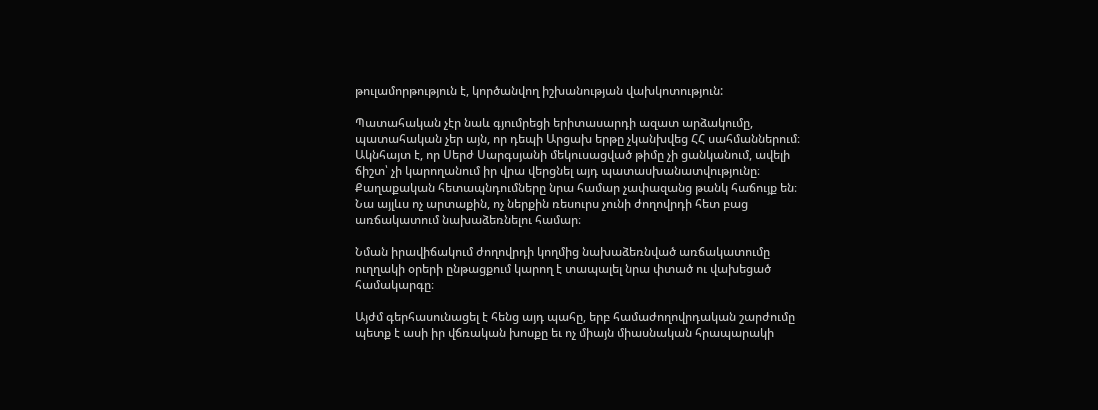թուլամորթություն է, կործանվող իշխանության վախկոտություն:

Պատահական չէր նաև գյումրեցի երիտասարդի ազատ արձակումը, պատահական չեր այն, որ դեպի Արցախ երթը չկանխվեց ՀՀ սահմաններում։ Ակնհայտ է, որ Սերժ Սարգսյանի մեկուսացված թիմը չի ցանկանում, ավելի ճիշտ՝ չի կարողանում իր վրա վերցնել այդ պատասխանատվությունը։ Քաղաքական հետապնդումները նրա համար չափազանց թանկ հաճույք են։ Նա այլևս ոչ արտաքին, ոչ ներքին ռեսուրս չունի ժողովրդի հետ բաց առճակատում նախաձեռնելու համար։

Նման իրավիճակում ժողովրդի կողմից նախաձեռնված առճակատումը ուղղակի օրերի ընթացքում կարող է տապալել նրա փտած ու վախեցած համակարգը։

Այժմ գերհասունացել է հենց այդ պահը, երբ համաժողովրդական շարժումը պետք է ասի իր վճռական խոսքը եւ ոչ միայն միասնական հրապարակի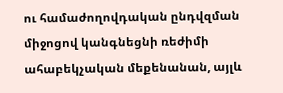ու համաժողովդական ընդվզման միջոցով կանգնեցնի ռեժիմի ահաբեկչական մեքենանան, այլև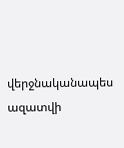վերջնականապես ազատվի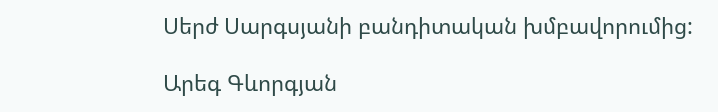Սերժ Սարգսյանի բանդիտական խմբավորումից:

Արեգ Գևորգյան